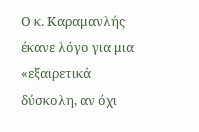Ο κ. Καραμανλής έκανε λόγο για μια «εξαιρετικά δύσκολη, αν όχι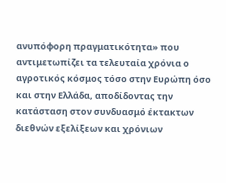ανυπόφορη πραγματικότητα» που αντιμετωπίζει τα τελευταία χρόνια ο αγροτικός κόσμος τόσο στην Ευρώπη όσο και στην Ελλάδα, αποδίδοντας την κατάσταση στον συνδυασμό έκτακτων διεθνών εξελίξεων και χρόνιων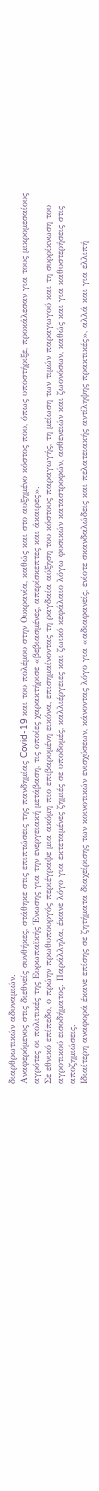διαρθρωτικών αδυναμιών.
Αναφερόμενος στις διεθνείς συνθήκες, στάθηκε στις επιπτώσεις της πανδημίας Covid-19 και του πολέμου στην Ουκρανία, καθώς και στο αυξημένο κόστος που, όπως υποστήριξε, προκάλεσαν για τους μικρομεσαίους αγρότες οι πολιτικές της Ευρωπαϊκής Ένωσης για την ενεργειακή μετάβαση, τις οποίες χαρακτήρισε «βεβιασμένες, απερίσκεπτες και άκαιρες».
Σε εθνικό επίπεδο, ο πρώην πρωθυπουργός περιέγραψε μια ακόμη πιο επιβαρυμένη εικόνα, επισημαίνοντας τη ραγδαία αύξηση του κόστους παραγωγής, τη μείωση των τιμών παραγωγού και τη συρρίκνωση του αγροτικού εισοδήματος. Παράλληλα, έκανε λόγο για εκτεταμένες ζημιές σε υποδομές, καλλιέργειες και ζωικό κεφάλαιο λόγω φυσικών καταστροφών, ασθενειών και ζωονόσων, καθώς και για καθυστερήσεις στις αποζημιώσεις.
Ιδιαίτερη αναφορά έκανε επίσης σε ζητήματα διαχείρισης των κοινοτικών ενισχύσεων, κάνοντας λόγο για «αδιαφανείς, ενίοτε σκανδαλώδεις και πελατειακής αντίληψης πρακτικές», αλλά και για ελλιπή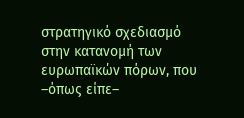στρατηγικό σχεδιασμό στην κατανομή των ευρωπαϊκών πόρων, που –όπως είπε–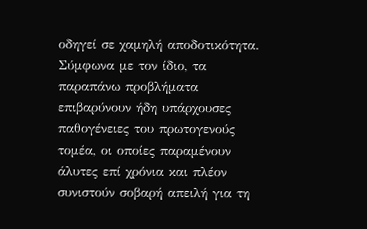οδηγεί σε χαμηλή αποδοτικότητα.
Σύμφωνα με τον ίδιο, τα παραπάνω προβλήματα επιβαρύνουν ήδη υπάρχουσες παθογένειες του πρωτογενούς τομέα, οι οποίες παραμένουν άλυτες επί χρόνια και πλέον συνιστούν σοβαρή απειλή για τη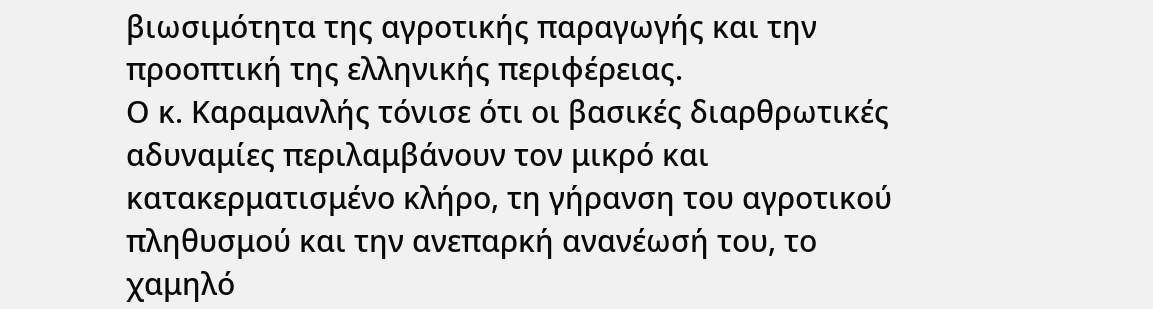βιωσιμότητα της αγροτικής παραγωγής και την προοπτική της ελληνικής περιφέρειας.
Ο κ. Καραμανλής τόνισε ότι οι βασικές διαρθρωτικές αδυναμίες περιλαμβάνουν τον μικρό και κατακερματισμένο κλήρο, τη γήρανση του αγροτικού πληθυσμού και την ανεπαρκή ανανέωσή του, το χαμηλό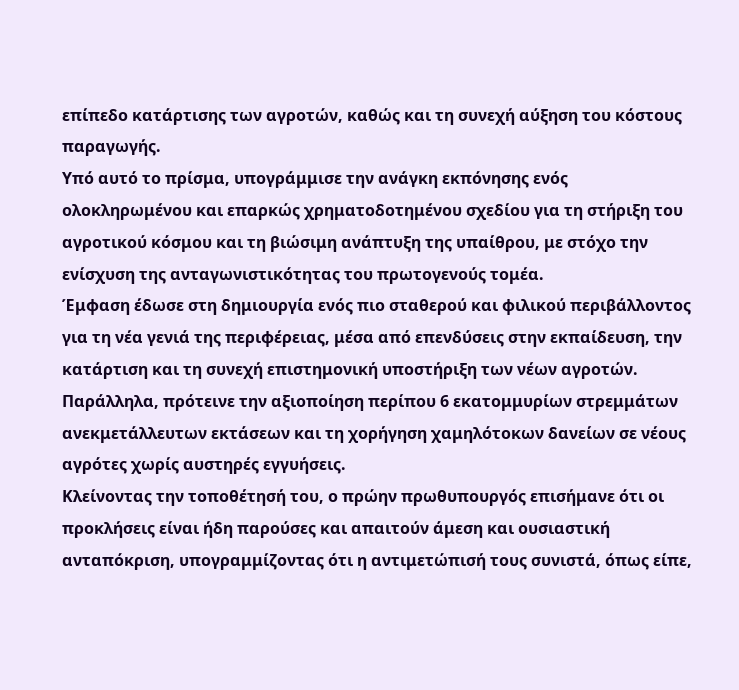επίπεδο κατάρτισης των αγροτών, καθώς και τη συνεχή αύξηση του κόστους παραγωγής.
Υπό αυτό το πρίσμα, υπογράμμισε την ανάγκη εκπόνησης ενός ολοκληρωμένου και επαρκώς χρηματοδοτημένου σχεδίου για τη στήριξη του αγροτικού κόσμου και τη βιώσιμη ανάπτυξη της υπαίθρου, με στόχο την ενίσχυση της ανταγωνιστικότητας του πρωτογενούς τομέα.
Έμφαση έδωσε στη δημιουργία ενός πιο σταθερού και φιλικού περιβάλλοντος για τη νέα γενιά της περιφέρειας, μέσα από επενδύσεις στην εκπαίδευση, την κατάρτιση και τη συνεχή επιστημονική υποστήριξη των νέων αγροτών. Παράλληλα, πρότεινε την αξιοποίηση περίπου 6 εκατομμυρίων στρεμμάτων ανεκμετάλλευτων εκτάσεων και τη χορήγηση χαμηλότοκων δανείων σε νέους αγρότες χωρίς αυστηρές εγγυήσεις.
Κλείνοντας την τοποθέτησή του, ο πρώην πρωθυπουργός επισήμανε ότι οι προκλήσεις είναι ήδη παρούσες και απαιτούν άμεση και ουσιαστική ανταπόκριση, υπογραμμίζοντας ότι η αντιμετώπισή τους συνιστά, όπως είπε,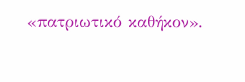«πατριωτικό καθήκον».